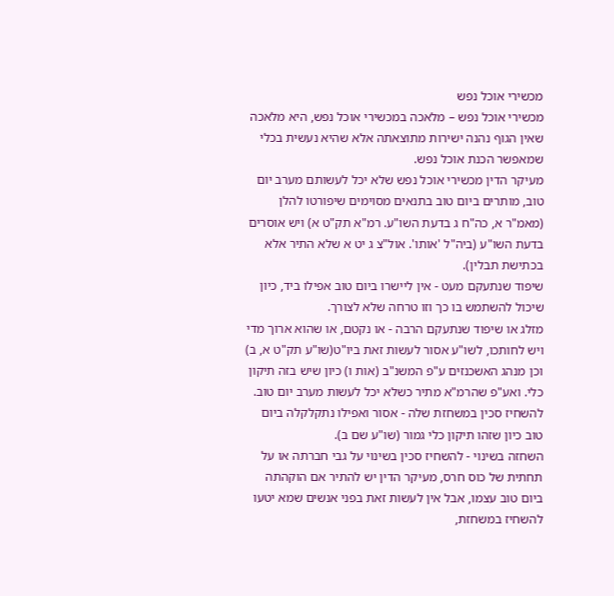מכשירי אוכל נפש
מכשירי אוכל נפש – מלאכה במכשירי אוכל נפש, היא מלאכה שאין הגוף נהנה ישירות מתוצאתה אלא שהיא נעשית בכלי שמאפשר הכנת אוכל נפש.
מעיקר הדין מכשירי אוכל נפש שלא יכל לעשותם מערב יום טוב, מותרים ביום טוב בתנאים מסוימים שיפורטו להלן (מאמ"ר א, כה"ח ג בדעת השו"ע. רמ"א תק"ט א) ויש אוסרים בדעת השו"ע (ביה"ל 'אותו'. אול"צ ג יט א שלא התיר אלא בכתישת תבלין).
שיפוד שנתעקם מעט - אין ליישרו ביום טוב אפילו ביד, כיון שיכול להשתמש בו כך וזו טרחה שלא לצורך.
מזלג או שיפוד שנתעקם הרבה - או נקטם, או שהוא ארוך מדי ויש לחותכו, לשו"ע אסור לעשות זאת ביו"ט(שו"ע תק"ט א, ב) וכן מנהג האשכנזים ע"פ המשנ"ב (אות ו) כיון שיש בזה תיקון כלי. ואע"פ שהרמ"א מתיר כשלא יכל לעשות מערב יום טוב.
להשחיז סכין במשחזת שלה - אסור ואפילו נתקלקלה ביום טוב כיון שזהו תיקון כלי גמור (שו"ע שם ב).
השחזה בשינוי - להשחיז סכין בשינוי על גבי חברתה או על תחתית של כוס חרס, מעיקר הדין יש להתיר אם הוקהתה ביום טוב עצמו, אבל אין לעשות זאת בפני אנשים שמא יטעו להשחיז במשחזת,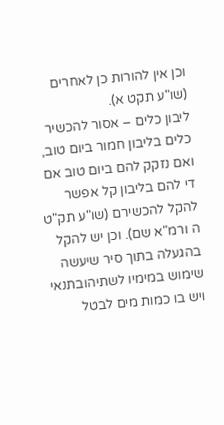וכן אין להורות כן לאחרים (שו"ע תקט א).
ליבון כלים – אסור להכשיר כלים בליבון חמור ביום טוב, ואם נזקק להם ביום טוב אם די להם בליבון קל אפשר להקל להכשירם (שו"ע תק"ט ה ורמ"א שם). וכן יש להקל בהגעלה בתוך סיר שיעשה שימוש במימיו לשתיהובתנאי ויש בו כמות מים לבטל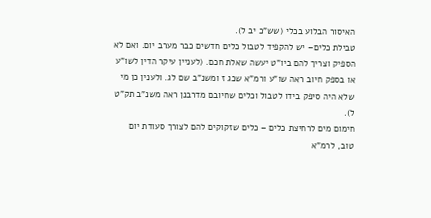האיסור הבלוע בכלי (שש"כ יב ל).
טבילת כלים– יש להקפיד לטבול כלים חדשים כבר מערב יום. ואם לא הספיק וצריך להם ביו"ט יעשה שאלת חכם. (לעניין עיקר הדין לשו"ע או בספק חיוב ראה שו"ע ורמ"א שכג ז ומשנ"ב שם לג. ולענין כן מי שלא היה סיפק בידו לטבול וכלים שחיובם מדרבנן ראה משנ"ב תק"ט ל).
חימום מים לרחיצת כלים – כלים שזקוקים להם לצורך סעודת יום טוב, לרמ"א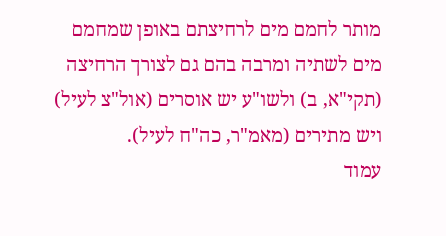מותר לחמם מים לרחיצתם באופן שמחמם מים לשתיה ומרבה בהם גם לצורך הרחיצה (תקי"א, ב) ולשו"ע יש אוסרים (אול"צ לעיל) ויש מתירים (מאמ"ר, כה"ח לעיל).
עמוד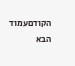הקודםעמוד הבא